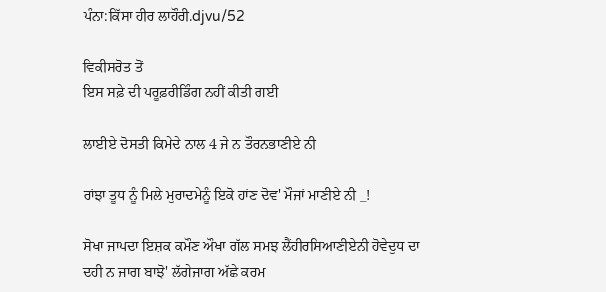ਪੰਨਾ:ਕਿੱਸਾ ਹੀਰ ਲਾਹੌਰੀ.djvu/52

ਵਿਕੀਸਰੋਤ ਤੋਂ
ਇਸ ਸਫ਼ੇ ਦੀ ਪਰੂਫ਼ਰੀਡਿੰਗ ਨਹੀਂ ਕੀਤੀ ਗਈ

ਲਾਈਏ ਦੋਸਤੀ ਕਿਮੇਦੇ ਨਾਲ 4 ਜੇ ਨ ਤੌਰਨਭਾਣੀਏ ਨੀ

ਰਾਂਝਾ ਤੂਧ ਨੂੰ ਮਿਲੇ ਮੁਰਾਦਮੇਨੂੰ ਇਕੋ ਹਾਂਣ ਦੋਵ' ਮੌਜਾਂ ਮਾਣੀਏ ਨੀ _!

ਸੋਖਾ ਜਾਪਦਾ ਇਸ਼ਕ ਕਮੌਣ ਔਖਾ ਗੱਲ ਸਮਝ ਲੈਂਹੀਰਸਿਆਣੀਏਨੀ ਹੋਵੇਦੁਧ ਦਾ ਦਹੀ ਨ ਜਾਗ ਬਾਝੋ' ਲੱਗੇਜਾਗ ਅੱਛੇ ਕਰਮ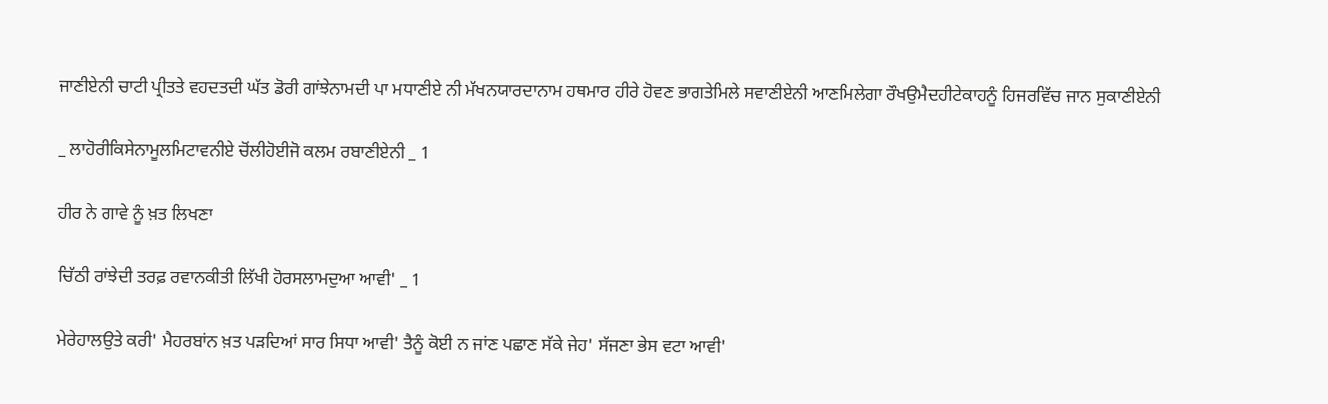ਜਾਣੀਏਨੀ ਚਾਟੀ ਪ੍ਰੀਤਤੇ ਵਹਦਤਦੀ ਘੱਤ ਡੋਰੀ ਗਾਂਝੇਨਾਮਦੀ ਪਾ ਮਧਾਣੀਏ ਨੀ ਮੱਖਨਯਾਰਦਾਨਾਮ ਹਥਮਾਰ ਹੀਰੇ ਹੋਵਣ ਭਾਗਤੇਮਿਲੇ ਸਵਾਣੀਏਨੀ ਆਣਮਿਲੇਗਾ ਰੌਖਉਮੈਦਹੀਟੇਕਾਹਨੂੰ ਹਿਜਰਵਿੱਚ ਜਾਨ ਸੁਕਾਣੀਏਨੀ

_ ਲਾਹੋਰੀਕਿਸੇਨਾਮੂਲਮਿਟਾਵਨੀਏ ਚੋਂਲੀਹੋਈਜੋ ਕਲਮ ਰਬਾਣੀਏਨੀ _ 1

ਹੀਰ ਨੇ ਗਾਵੇ ਨੂੰ ਖ਼ਤ ਲਿਖਣਾ

ਚਿੱਠੀ ਰਾਂਝੇਦੀ ਤਰਫ਼ ਰਵਾਨਕੀਤੀ ਲਿੱਖੀ ਹੋਰਸਲਾਮਦੁਆ ਆਵੀ' _ 1

ਮੇਰੇਹਾਲਉਤੇ ਕਰੀ' ਮੈਹਰਬਾਂਨ ਖ਼ਤ ਪੜਦਿਆਂ ਸਾਰ ਸਿਧਾ ਆਵੀ' ਤੈਨੂੰ ਕੋਈ ਨ ਜਾਂਣ ਪਛਾਣ ਸੱਕੇ ਜੇਹ' ਸੱਜਣਾ ਭੇਸ ਵਟਾ ਆਵੀ'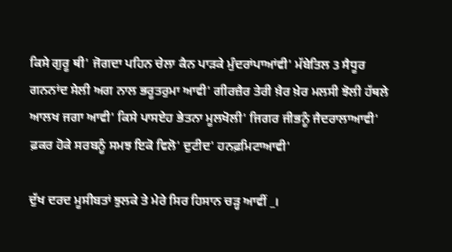ਕਿਸੇ ਗੁਰੂ ਥੀ' ਜੋਗਦਾ ਪਹਿਨ ਚੇਲਾ ਕੈਨ ਪਾੜਕੇ ਮੁੰਦਰਾਂਪਾਆਂਵੀ' ਮੱਬੇਤਿਲ 3 ਸੈਧੂਰ ਗਨਨਾਂਦ ਸੇਲੀ ਅਗ ਨਾਲ ਭਰੂਤਰੁਮਾ ਆਵੀ' ਗੀਰਜ਼ੈਰ ਤੇਰੀ ਖ਼ੈਰ ਖ਼ੇਰ ਮਲਸੀ ਝੋਲੀ ਹੱਥਲੇ ਆਲਖ ਜਗਾ ਆਵੀ' ਕਿਸੇ ਪਾਸਏਹ ਭੇਤਨਾ ਮੂਲਖੋਲੀ' ਜਿਗਰ ਜੀਭਨੂੰ ਜੈਦਰਾਲਾਆਵੀ' ਫ਼ਕਰ ਹੋਕੇ ਸਰਬਨੂੰ ਸਮਝ ਇਕੋ ਵਿਲੋ' ਦੁਟੀਦ' ਹਨਫ਼ਮਿਟਾਆਵੀ'

ਦੁੱਖ ਦਰਦ ਮੂਸੀਬਤਾਂ ਝੁਲਕੇ ਤੇ ਮੇਰੇ ਸਿਰ ਹਿਸਾਨ ਚੜ੍ਹ ਆਵੀਂ _।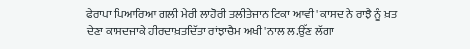ਫੇਰਾਪਾ ਪਿਆਰਿਆ ਗਲੀ ਮੇਰੀ ਲਾਹੋਰੀ ਤਲੀਤੇਜਾਨ ਟਿਕਾ ਆਵੀ' ਕਾਸਦ ਨੇ ਰਾਝੈ ਨੂੰ ਖ਼ਤ ਦੇਣਾ ਕਾਸਦਜਾਕੇ ਹੀਰਦਾਖ਼ਤਦਿੱਤਾ ਰਾਂਝਾਚੈਮ ਅਖੀ'ਨਾਲ ਲ.ਉੱਣ ਲੱਗਾ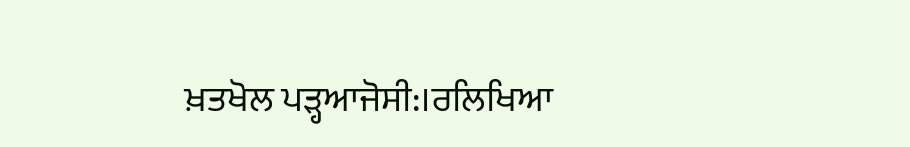ਖ਼ਤਖੋਲ ਪੜ੍ਹਆਜੋਸੀ:।ਰਲਿਖਿਆ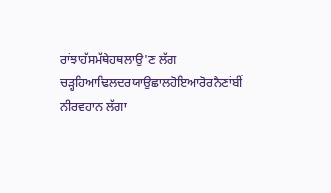ਰਾਂਝਾਹੱਸਮੱਥੇਹਥਲਾਉ'ਣ ਲੱਗ ਚੜ੍ਹਹਿਆਢਿਲਦਰਯਾਉਛਾਲਹੋਇਆਰੋਰਨੈਣਾਂਬੀਂ ਨੀਰਵਹਾਨ ਲੱਗਾ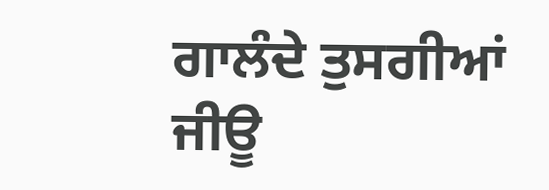ਗਾਲੰਦੇ ਤੁਸਗੀਆਂ ਜੀਊ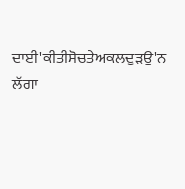ਦਾਈ'ਕੀਤੀਸੋਚਤੇਅਕਲਦੁੜਉ'ਨ ਲੱਗਾ